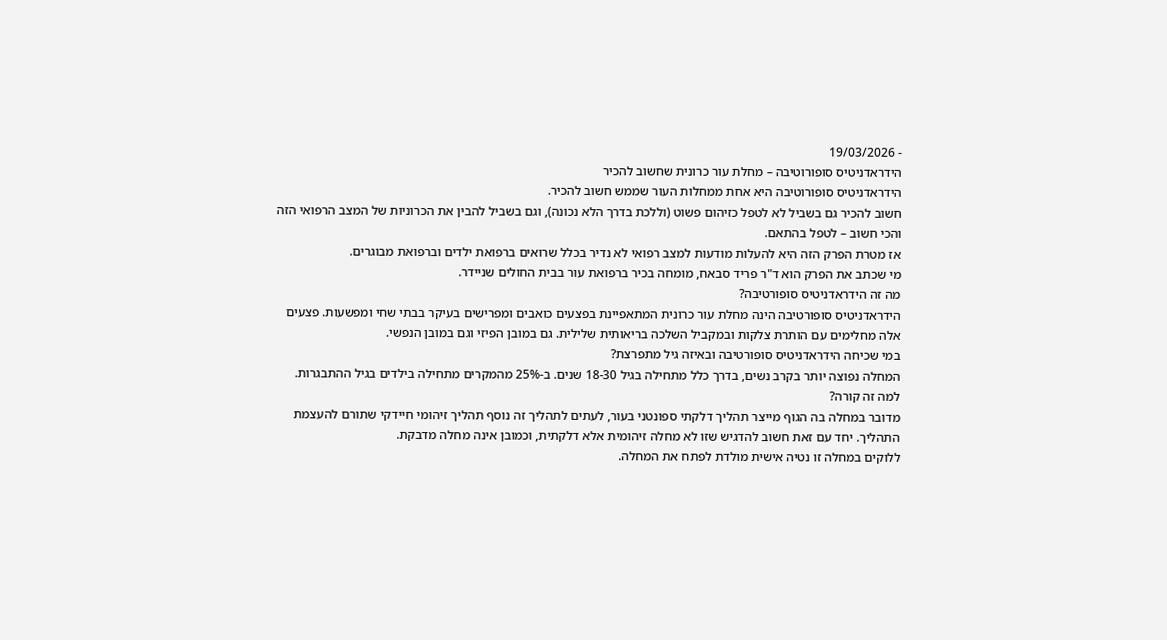- 19/03/2026
הידראדניטיס סופורוטיבה – מחלת עור כרונית שחשוב להכיר
הידראדניטיס סופורוטיבה היא אחת ממחלות העור שממש חשוב להכיר.
חשוב להכיר גם בשביל לא לטפל כזיהום פשוט (וללכת בדרך הלא נכונה), וגם בשביל להבין את הכרוניות של המצב הרפואי הזה והכי חשוב – לטפל בהתאם.
אז מטרת הפרק הזה היא להעלות מודעות למצב רפואי לא נדיר בכלל שרואים ברפואת ילדים וברפואת מבוגרים.
מי שכתב את הפרק הוא ד"ר פריד סבאח, מומחה בכיר ברפואת עור בבית החולים שניידר.
מה זה הידראדניטיס סופורטיבה?
הידראדניטיס סופורטיבה הינה מחלת עור כרונית המתאפיינת בפצעים כואבים ומפרישים בעיקר בבתי שחי ומפשעות. פצעים אלה מחלימים עם הותרת צלקות ובמקביל השלכה בריאותית שלילית. גם במובן הפיזי וגם במובן הנפשי.
במי שכיחה הידראדניטיס סופורטיבה ובאיזה גיל מתפרצת?
המחלה נפוצה יותר בקרב נשים, בדרך כלל מתחילה בגיל 18-30 שנים. ב-25% מהמקרים מתחילה בילדים בגיל ההתבגרות.
למה זה קורה?
מדובר במחלה בה הגוף מייצר תהליך דלקתי ספונטני בעור, לעתים לתהליך זה נוסף תהליך זיהומי חיידקי שתורם להעצמת התהליך. יחד עם זאת חשוב להדגיש שזו לא מחלה זיהומית אלא דלקתית, וכמובן אינה מחלה מדבקת.
ללוקים במחלה זו נטיה אישית מולדת לפתח את המחלה.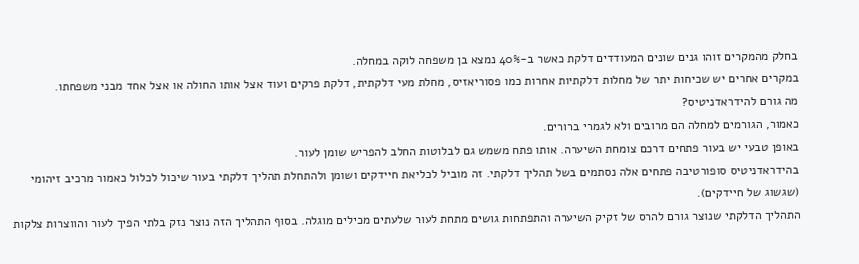בחלק מהמקרים זוהו גנים שונים המעודדים דלקת כאשר ב-40% נמצא בן משפחה לוקה במחלה.
במקרים אחרים יש שכיחות יתר של מחלות דלקתיות אחרות כמו פסוריאזיס, מחלת מעי דלקתית, דלקת פרקים ועוד אצל אותו החולה או אצל אחד מבני משפחתו.
מה גורם להידראדניטיס?
כאמור, הגורמים למחלה הם מרובים ולא לגמרי ברורים.
באופן טבעי יש בעור פתחים דרכם צומחת השיערה. אותו פתח משמש גם לבלוטות החלב להפריש שומן לעור.
בהידראדניטיס סופורטיבה פתחים אלה נסתמים בשל תהליך דלקתי. זה מוביל לכליאת חיידקים ושומן ולהתחלת תהליך דלקתי בעור שיכול לכלול כאמור מרכיב זיהומי (שגשוג של חיידקים).
התהליך הדלקתי שנוצר גורם להרס של זקיק השיערה והתפתחות גושים מתחת לעור שלעתים מכילים מוגלה. בסוף התהליך הזה נוצר נזק בלתי הפיך לעור והווצרות צלקות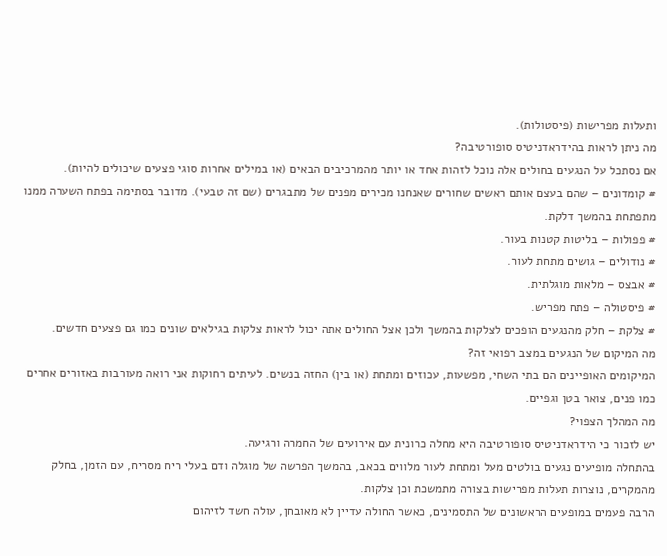ותעלות מפרישות (פיסטולות).
מה ניתן לראות בהידראדניטיס סופורטיבה?
אם נסתכל על הנגעים בחולים אלה נוכל לזהות אחד או יותר מהמרכיבים הבאים (או במילים אחרות סוגי פצעים שיכולים להיות).
# קומדונים – שהם בעצם אותם ראשים שחורים שאנחנו מכירים מפנים של מתבגרים (שם זה טבעי). מדובר בסתימה בפתח השערה ממנו מתפתחת בהמשך דלקת.
# פפולות – בליטות קטנות בעור.
# נודולים – גושים מתחת לעור.
# אבצס – מלאות מוגלתית.
# פיסטולה – פתח מפריש.
# צלקת – חלק מהנגעים הופכים לצלקות בהמשך ולכן אצל החולים אתה יכול לראות צלקות בגילאים שונים כמו גם פצעים חדשים.
מה המיקום של הנגעים במצב רפואי זה?
המיקומים האופיינים הם בתי השחי, מפשעות, עכוזים ומתחת (או בין) החזה בנשים. לעיתים רחוקות אני רואה מעורבות באזורים אחרים כמו פנים, צואר בטן וגפיים.
מה המהלך הצפוי?
יש לזכור כי הידראדניטיס סופורטיבה היא מחלה כרונית עם אירועים של החמרה ורגיעה.
בהתחלה מופיעים נגעים בולטים מעל ומתחת לעור מלווים בכאב, בהמשך הפרשה של מוגלה ודם בעלי ריח מסריח, עם הזמן, בחלק מהמקרים, נוצרות תעלות מפרישות בצורה מתמשכת וכן צלקות.
הרבה פעמים במופעים הראשונים של התסמינים, כאשר החולה עדיין לא מאובחן, עולה חשד לזיהום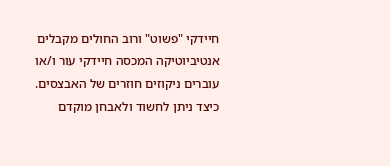חיידקי "פשוט" ורוב החולים מקבלים אנטיביוטיקה המכסה חיידקי עור ו/או עוברים ניקוזים חוזרים של האבצסים.
כיצד ניתן לחשוד ולאבחן מוקדם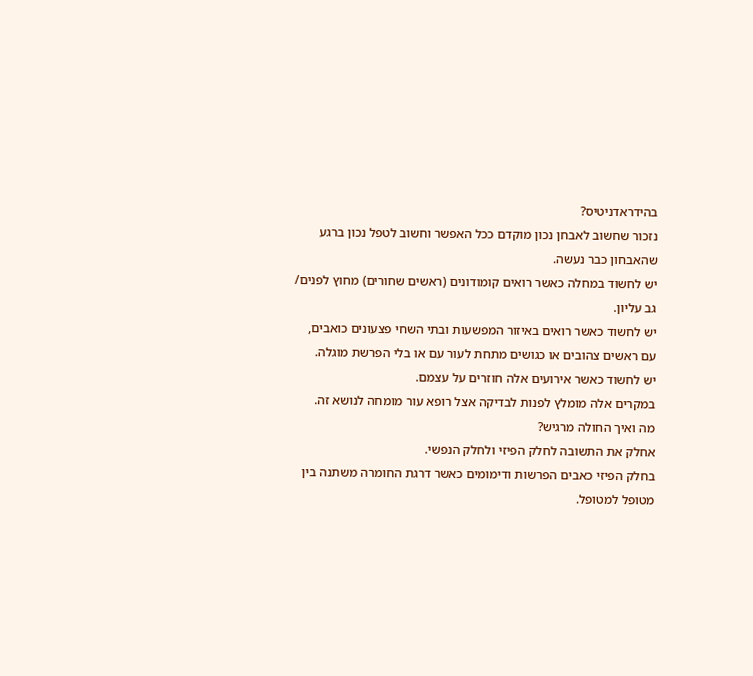בהידראדניטיס?
נזכור שחשוב לאבחן נכון מוקדם ככל האפשר וחשוב לטפל נכון ברגע שהאבחון כבר נעשה.
יש לחשוד במחלה כאשר רואים קומודונים (ראשים שחורים) מחוץ לפנים/ גב עליון.
יש לחשוד כאשר רואים באיזור המפשעות ובתי השחי פצעונים כואבים, עם ראשים צהובים או כגושים מתחת לעור עם או בלי הפרשת מוגלה.
יש לחשוד כאשר אירועים אלה חוזרים על עצמם.
במקרים אלה מומלץ לפנות לבדיקה אצל רופא עור מומחה לנושא זה.
מה ואיך החולה מרגיש?
אחלק את התשובה לחלק הפיזי ולחלק הנפשי.
בחלק הפיזי כאבים הפרשות ודימומים כאשר דרגת החומרה משתנה בין מטופל למטופל.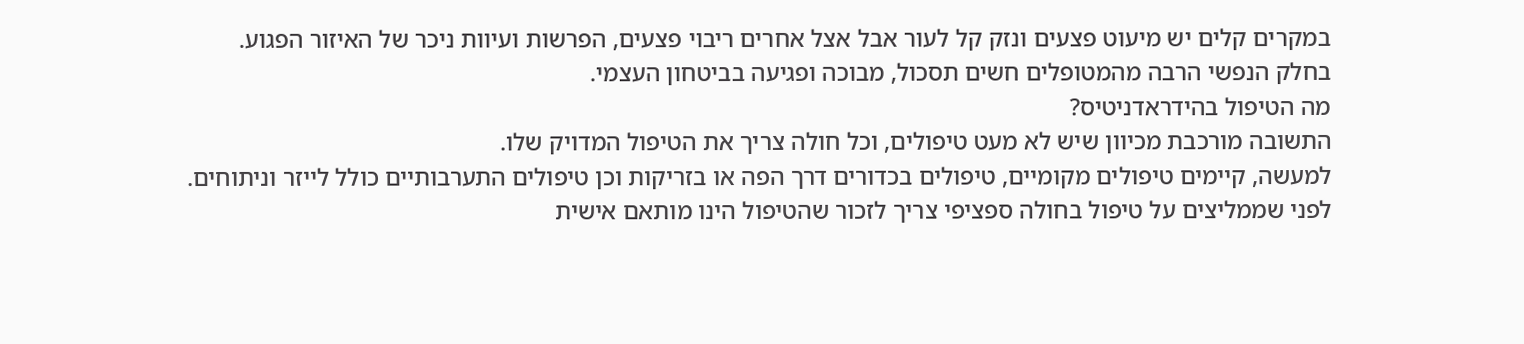במקרים קלים יש מיעוט פצעים ונזק קל לעור אבל אצל אחרים ריבוי פצעים, הפרשות ועיוות ניכר של האיזור הפגוע.
בחלק הנפשי הרבה מהמטופלים חשים תסכול, מבוכה ופגיעה בביטחון העצמי.
מה הטיפול בהידראדניטיס?
התשובה מורכבת מכיוון שיש לא מעט טיפולים, וכל חולה צריך את הטיפול המדויק שלו.
למעשה, קיימים טיפולים מקומיים, טיפולים בכדורים דרך הפה או בזריקות וכן טיפולים התערבותיים כולל לייזר וניתוחים.
לפני שממליצים על טיפול בחולה ספציפי צריך לזכור שהטיפול הינו מותאם אישית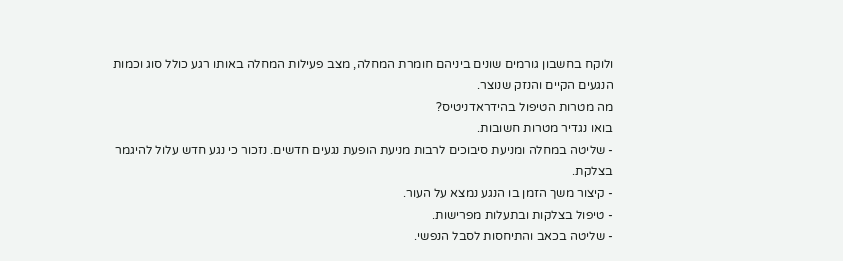ולוקח בחשבון גורמים שונים ביניהם חומרת המחלה, מצב פעילות המחלה באותו רגע כולל סוג וכמות הנגעים הקיים והנזק שנוצר.
מה מטרות הטיפול בהידראדניטיס?
בואו נגדיר מטרות חשובות.
- שליטה במחלה ומניעת סיבוכים לרבות מניעת הופעת נגעים חדשים. נזכור כי נגע חדש עלול להיגמר בצלקת.
- קיצור משך הזמן בו הנגע נמצא על העור.
- טיפול בצלקות ובתעלות מפרישות.
- שליטה בכאב והתיחסות לסבל הנפשי.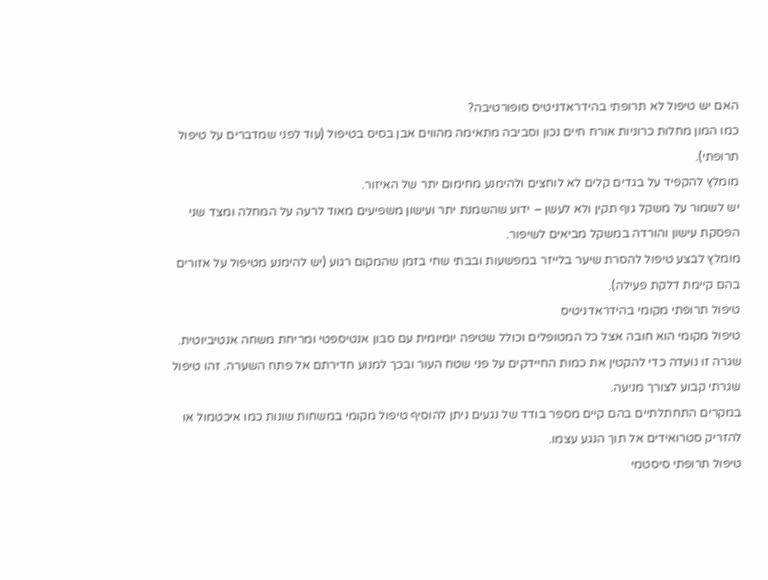האם יש טיפול לא תרופתי בהידראדניטיס סופורטיבה?
כמו המון מחלות כרוניות אורח חיים נכון וסביבה מתאימה מהווים אבן בסיס בטיפול (עוד לפני שמדברים על טיפול תרופתי).
מומלץ להקפיד על בגדים קלים לא לוחצים ולהימנע מחימום יתר של האיזור.
יש לשמור על משקל גוף תקין ולא לעשן – ידוע שהשמנת יתר ועישון משפיעים מאוד לרעה על המחלה ומצד שני הפסקת עישון והורדה במשקל מביאים לשיפור.
מומלץ לבצע טיפול להסרת שיער בלייזר במפשעות ובבתי שחי בזמן שהמקום רגוע (יש להימנע מטיפול על אזורים בהם קיימת דלקת פעילה).
טיפול תרופתי מקומי בהידראדניטיס
טיפול מקומי הוא חובה אצל כל המטופלים וכולל שטיפה יומיומית עם סבון אנטיספטי ומריחת משחה אנטיביוטית. שגרה זו נועדה כדי להקטין את כמות החיידקים על פני שטח העור ובכך למנוע חדירתם אל פתח השערה. זהו טיפול שגרתי קבוע לצורך מניעה.
במקרים התחתלתיים בהם קיים מספר בודד של נגעים ניתן להוסיף טיפול מקומי במשחות שונות כמו איכטמול או להזריק סטרואידים אל תוך הנגע עצמו.
טיפול תרופתי סיסטמי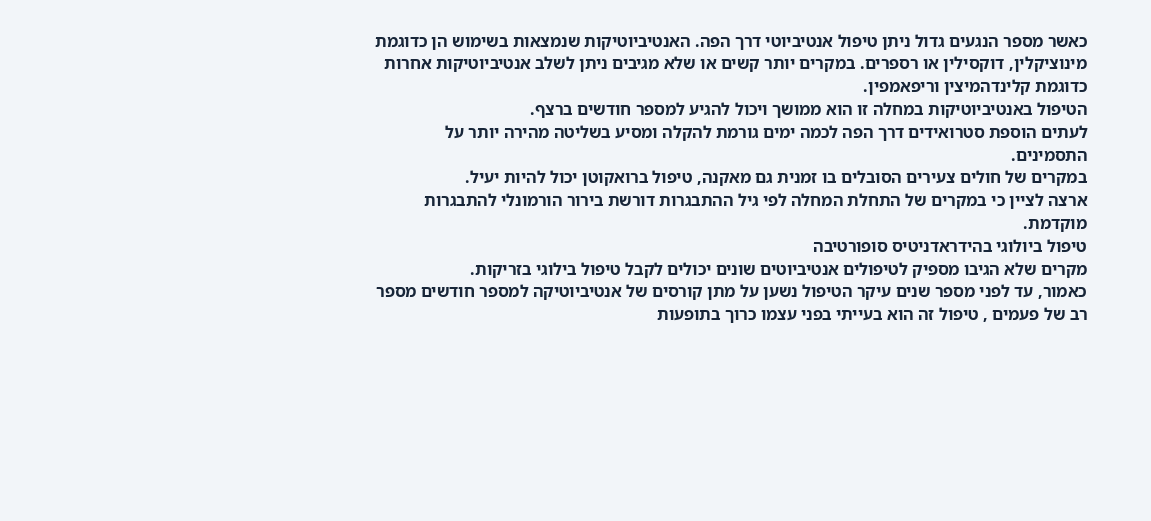כאשר מספר הנגעים גדול ניתן טיפול אנטיביוטי דרך הפה. האנטיביוטיקות שנמצאות בשימוש הן כדוגמת מינוציקלין, דוקסילין או רספרים. במקרים יותר קשים או שלא מגיבים ניתן לשלב אנטיביוטיקות אחרות כדוגמת קלינדהמיצין וריפאמפין.
הטיפול באנטיביוטיקות במחלה זו הוא ממושך ויכול להגיע למספר חודשים ברצף.
לעתים הוספת סטרואידים דרך הפה לכמה ימים גורמת להקלה ומסיע בשליטה מהירה יותר על התסמינים.
במקרים של חולים צעירים הסובלים בו זמנית גם מאקנה, טיפול ברואקוטן יכול להיות יעיל.
ארצה לציין כי במקרים של התחלת המחלה לפי גיל ההתבגרות דורשת בירור הורמונלי להתבגרות מוקדמת.
טיפול ביולוגי בהידראדניטיס סופורטיבה
מקרים שלא הגיבו מספיק לטיפולים אנטיביוטים שונים יכולים לקבל טיפול בילוגי בזריקות.
כאמור, עד לפני מספר שנים עיקר הטיפול נשען על מתן קורסים של אנטיביוטיקה למספר חודשים מספר רב של פעמים , טיפול זה הוא בעייתי בפני עצמו כרוך בתופעות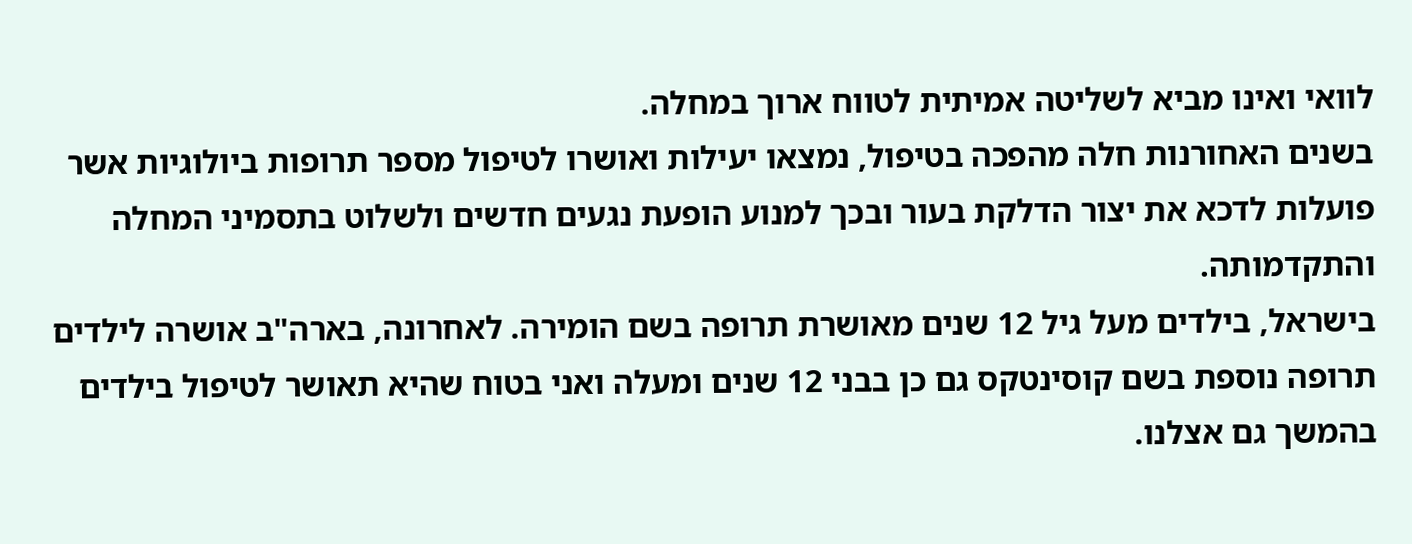לוואי ואינו מביא לשליטה אמיתית לטווח ארוך במחלה.
בשנים האחורנות חלה מהפכה בטיפול, נמצאו יעילות ואושרו לטיפול מספר תרופות ביולוגיות אשר פועלות לדכא את יצור הדלקת בעור ובכך למנוע הופעת נגעים חדשים ולשלוט בתסמיני המחלה והתקדמותה.
בישראל, בילדים מעל גיל 12 שנים מאושרת תרופה בשם הומירה. לאחרונה, בארה"ב אושרה לילדים תרופה נוספת בשם קוסינטקס גם כן בבני 12 שנים ומעלה ואני בטוח שהיא תאושר לטיפול בילדים בהמשך גם אצלנו.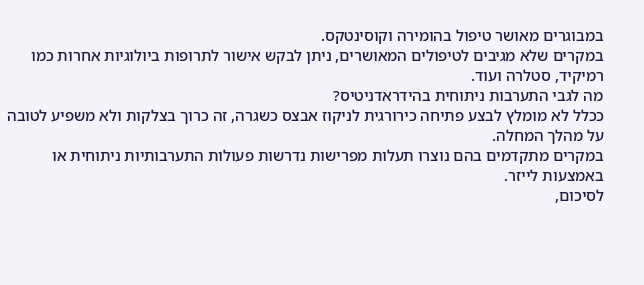במבוגרים מאושר טיפול בהומירה וקוסינטקס.
במקרים שלא מגיבים לטיפולים המאושרים, ניתן לבקש אישור לתרופות ביולוגיות אחרות כמו רמיקיד, סטלרה ועוד.
מה לגבי התערבות ניתוחית בהידראדניטיס?
ככלל לא מומלץ לבצע פתיחה כירורגית לניקוז אבצס כשגרה, זה כרוך בצלקות ולא משפיע לטובה על מהלך המחלה.
במקרים מתקדמים בהם נוצרו תעלות מפרישות נדרשות פעולות התערבותיות ניתוחית או באמצעות לייזר.
לסיכום,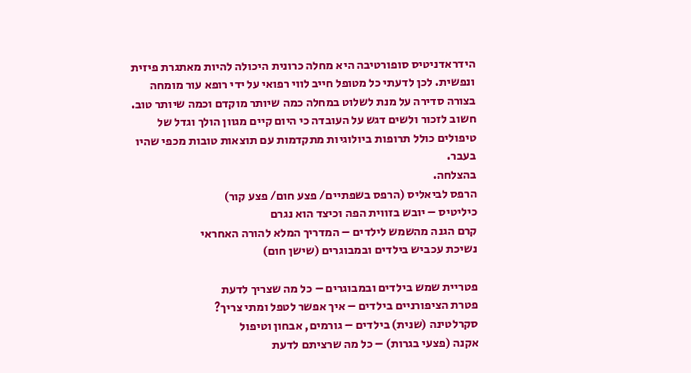הידראדניטיס סופורטיבה היא מחלה כרונית היכולה להיות מאתגרת פיזית ונפשית. לכן לדעתי כל מטופל חייב לווי רפואי על ידי רופא עור מומחה בצורה סדירה על מנת לשלוט במחלה כמה שיותר מוקדם וכמה שיותר טוב.
חשוב לזכור ולשים דגש על העובדה כי היום קיים מגוון הולך וגדל של טיפולים כולל תרופות ביולוגיות מתקדמות עם תוצאות טובות מכפי שהיו בעבר.
בהצלחה.
הרפס לביאליס (הרפס בשפתיים/ פצע חום/ פצע קור)
כיליטיס – יובש בזווית הפה וכיצד הוא נגרם
קרם הגנה מהשמש לילדים – המדריך המלא להורה האחראי
נשיכת עכביש בילדים ובמבוגרים (שישן חום)

פטריית שמש בילדים ובמבוגרים – כל מה שצריך לדעת
פטרת הציפורניים בילדים – איך אפשר לטפל ומתי צריך?
סקרלטינה (שנית) בילדים – גורמים, אבחון וטיפול
אקנה (פצעי בגרות) – כל מה שרציתם לדעת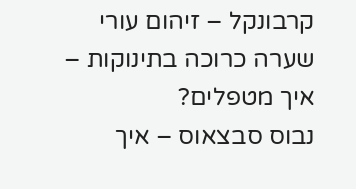קרבונקל – זיהום עורי
שערה כרוכה בתינוקות – איך מטפלים?
נבוס סבצאוס – איך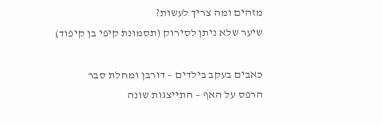מזהים ומה צריך לעשות?
שיער שלא ניתן לסירוק (תסמונת קיפי בן קיפוד)

כאבים בעקב בילדים – דורבן ומחלת סבר
הרפס על האף – התייצגות שונה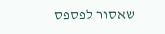שאסור לפספס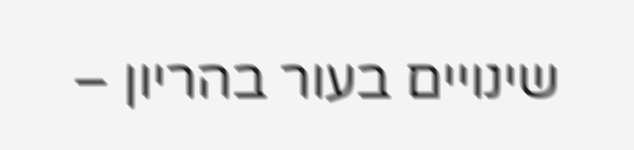שינויים בעור בהריון –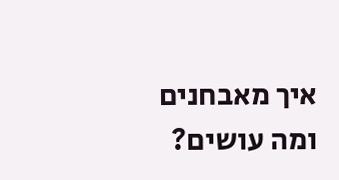איך מאבחנים ומה עושים?